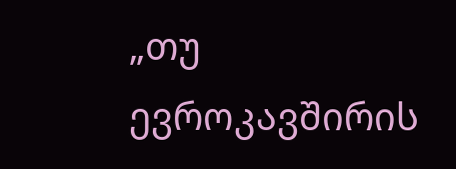„თუ ევროკავშირის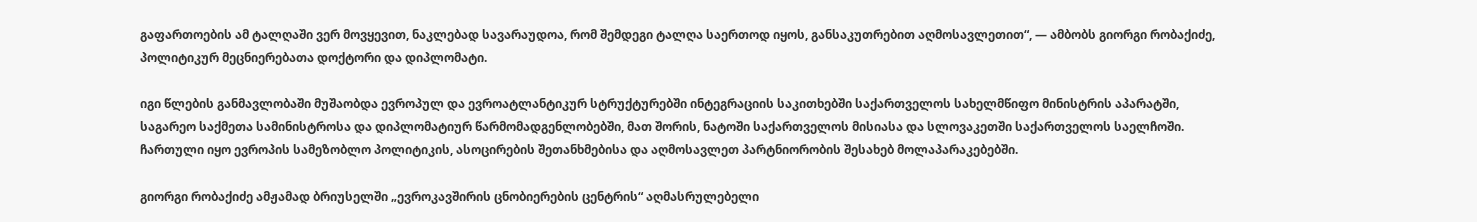გაფართოების ამ ტალღაში ვერ მოვყევით, ნაკლებად სავარაუდოა, რომ შემდეგი ტალღა საერთოდ იყოს, განსაკუთრებით აღმოსავლეთით“, — ამბობს გიორგი რობაქიძე, პოლიტიკურ მეცნიერებათა დოქტორი და დიპლომატი.

იგი წლების განმავლობაში მუშაობდა ევროპულ და ევროატლანტიკურ სტრუქტურებში ინტეგრაციის საკითხებში საქართველოს სახელმწიფო მინისტრის აპარატში, საგარეო საქმეთა სამინისტროსა და დიპლომატიურ წარმომადგენლობებში, მათ შორის, ნატოში საქართველოს მისიასა და სლოვაკეთში საქართველოს საელჩოში. ჩართული იყო ევროპის სამეზობლო პოლიტიკის, ასოცირების შეთანხმებისა და აღმოსავლეთ პარტნიორობის შესახებ მოლაპარაკებებში.

გიორგი რობაქიძე ამჟამად ბრიუსელში „ევროკავშირის ცნობიერების ცენტრის“ აღმასრულებელი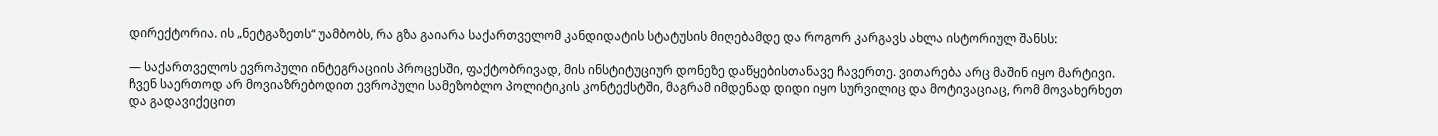დირექტორია. ის „ნეტგაზეთს“ უამბობს, რა გზა გაიარა საქართველომ კანდიდატის სტატუსის მიღებამდე და როგორ კარგავს ახლა ისტორიულ შანსს:

— საქართველოს ევროპული ინტეგრაციის პროცესში, ფაქტობრივად, მის ინსტიტუციურ დონეზე დაწყებისთანავე ჩავერთე. ვითარება არც მაშინ იყო მარტივი. ჩვენ საერთოდ არ მოვიაზრებოდით ევროპული სამეზობლო პოლიტიკის კონტექსტში, მაგრამ იმდენად დიდი იყო სურვილიც და მოტივაციაც, რომ მოვახერხეთ და გადავიქეცით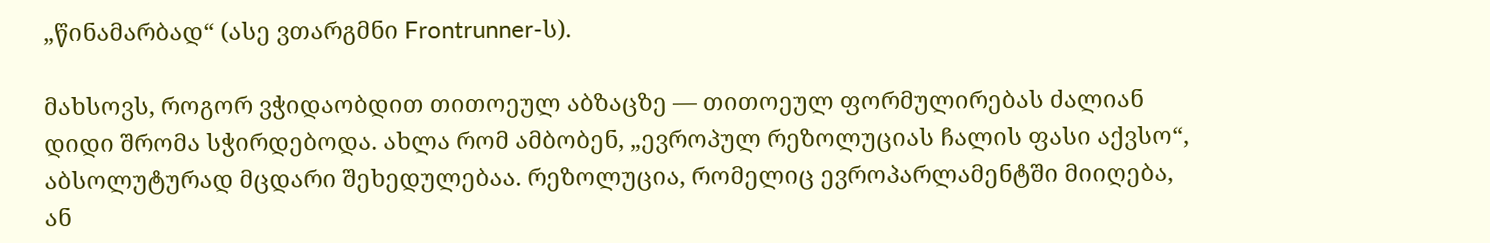„წინამარბად“ (ასე ვთარგმნი Frontrunner-ს).

მახსოვს, როგორ ვჭიდაობდით თითოეულ აბზაცზე — თითოეულ ფორმულირებას ძალიან დიდი შრომა სჭირდებოდა. ახლა რომ ამბობენ, „ევროპულ რეზოლუციას ჩალის ფასი აქვსო“, აბსოლუტურად მცდარი შეხედულებაა. რეზოლუცია, რომელიც ევროპარლამენტში მიიღება, ან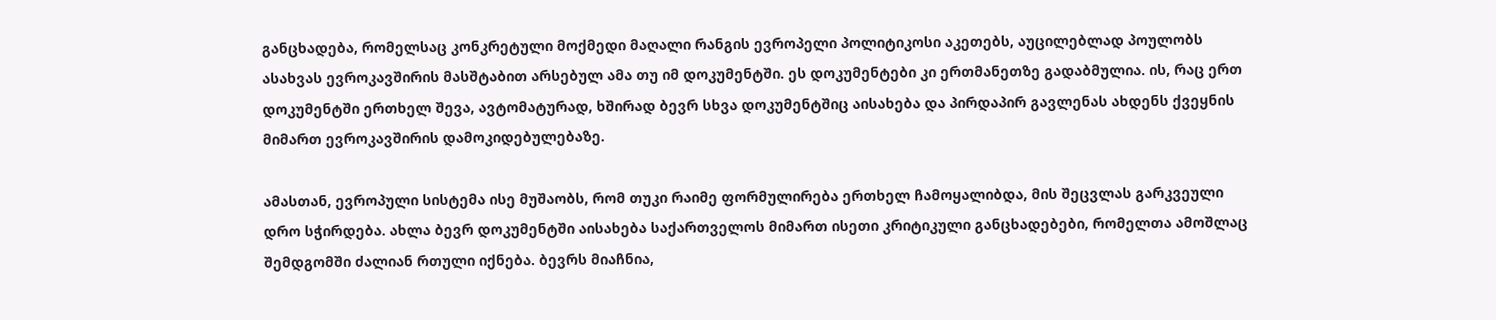განცხადება, რომელსაც კონკრეტული მოქმედი მაღალი რანგის ევროპელი პოლიტიკოსი აკეთებს, აუცილებლად პოულობს ასახვას ევროკავშირის მასშტაბით არსებულ ამა თუ იმ დოკუმენტში. ეს დოკუმენტები კი ერთმანეთზე გადაბმულია. ის, რაც ერთ დოკუმენტში ერთხელ შევა, ავტომატურად, ხშირად ბევრ სხვა დოკუმენტშიც აისახება და პირდაპირ გავლენას ახდენს ქვეყნის მიმართ ევროკავშირის დამოკიდებულებაზე.

ამასთან, ევროპული სისტემა ისე მუშაობს, რომ თუკი რაიმე ფორმულირება ერთხელ ჩამოყალიბდა, მის შეცვლას გარკვეული დრო სჭირდება. ახლა ბევრ დოკუმენტში აისახება საქართველოს მიმართ ისეთი კრიტიკული განცხადებები, რომელთა ამოშლაც შემდგომში ძალიან რთული იქნება. ბევრს მიაჩნია,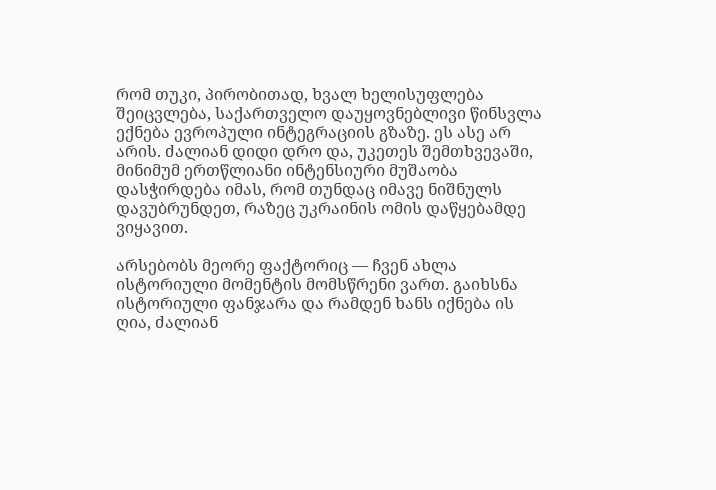რომ თუკი, პირობითად, ხვალ ხელისუფლება შეიცვლება, საქართველო დაუყოვნებლივი წინსვლა ექნება ევროპული ინტეგრაციის გზაზე. ეს ასე არ არის. ძალიან დიდი დრო და, უკეთეს შემთხვევაში, მინიმუმ ერთწლიანი ინტენსიური მუშაობა დასჭირდება იმას, რომ თუნდაც იმავე ნიშნულს დავუბრუნდეთ, რაზეც უკრაინის ომის დაწყებამდე ვიყავით.

არსებობს მეორე ფაქტორიც — ჩვენ ახლა ისტორიული მომენტის მომსწრენი ვართ. გაიხსნა ისტორიული ფანჯარა და რამდენ ხანს იქნება ის ღია, ძალიან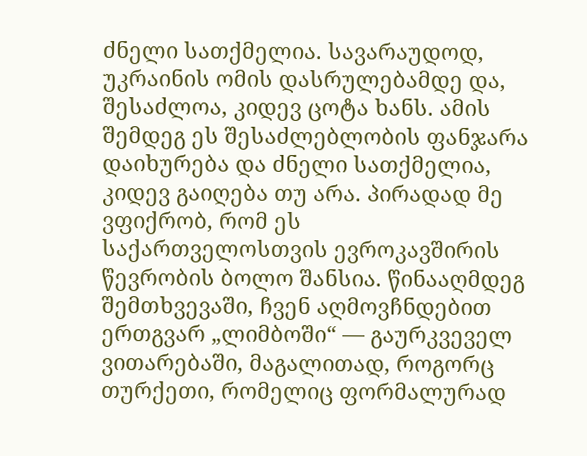ძნელი სათქმელია. სავარაუდოდ, უკრაინის ომის დასრულებამდე და, შესაძლოა, კიდევ ცოტა ხანს. ამის შემდეგ ეს შესაძლებლობის ფანჯარა დაიხურება და ძნელი სათქმელია, კიდევ გაიღება თუ არა. პირადად მე ვფიქრობ, რომ ეს საქართველოსთვის ევროკავშირის წევრობის ბოლო შანსია. წინააღმდეგ შემთხვევაში, ჩვენ აღმოვჩნდებით ერთგვარ „ლიმბოში“ — გაურკვეველ ვითარებაში, მაგალითად, როგორც თურქეთი, რომელიც ფორმალურად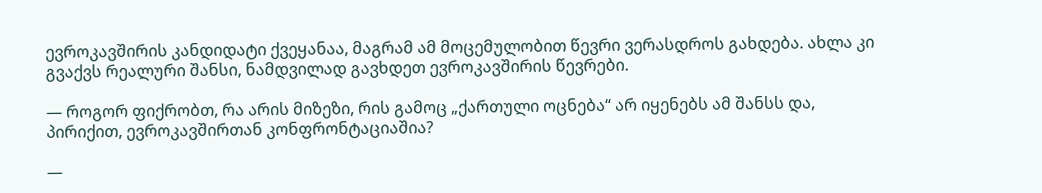ევროკავშირის კანდიდატი ქვეყანაა, მაგრამ ამ მოცემულობით წევრი ვერასდროს გახდება. ახლა კი გვაქვს რეალური შანსი, ნამდვილად გავხდეთ ევროკავშირის წევრები.

— როგორ ფიქრობთ, რა არის მიზეზი, რის გამოც „ქართული ოცნება“ არ იყენებს ამ შანსს და, პირიქით, ევროკავშირთან კონფრონტაციაშია?

—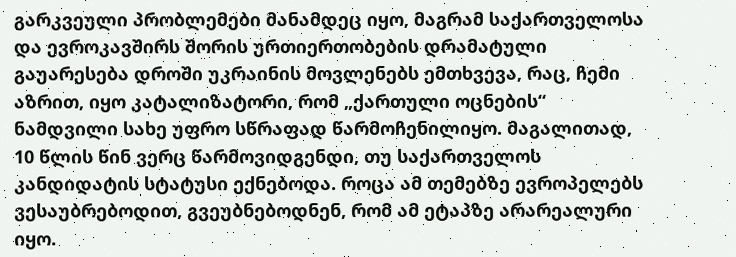გარკვეული პრობლემები მანამდეც იყო, მაგრამ საქართველოსა და ევროკავშირს შორის ურთიერთობების დრამატული გაუარესება დროში უკრაინის მოვლენებს ემთხვევა, რაც, ჩემი აზრით, იყო კატალიზატორი, რომ „ქართული ოცნების“ ნამდვილი სახე უფრო სწრაფად წარმოჩენილიყო. მაგალითად, 10 წლის წინ ვერც წარმოვიდგენდი, თუ საქართველოს კანდიდატის სტატუსი ექნებოდა. როცა ამ თემებზე ევროპელებს ვესაუბრებოდით, გვეუბნებოდნენ, რომ ამ ეტაპზე არარეალური იყო.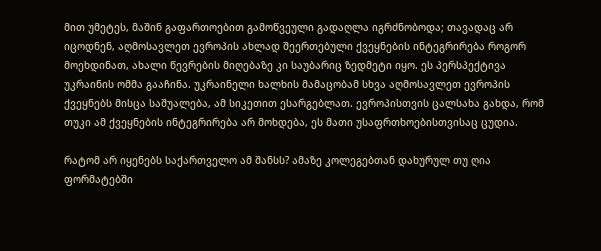მით უმეტეს, მაშინ გაფართოებით გამოწვეული გადაღლა იგრძნობოდა; თავადაც არ იცოდნენ, აღმოსავლეთ ევროპის ახლად შეერთებული ქვეყნების ინტეგრირება როგორ მოეხდინათ, ახალი წევრების მიღებაზე კი საუბარიც ზედმეტი იყო. ეს პერსპექტივა უკრაინის ომმა გააჩინა. უკრაინელი ხალხის მამაცობამ სხვა აღმოსავლეთ ევროპის ქვეყნებს მისცა საშუალება, ამ სიკეთით ესარგებლათ. ევროპისთვის ცალსახა გახდა, რომ თუკი ამ ქვეყნების ინტეგრირება არ მოხდება, ეს მათი უსაფრთხოებისთვისაც ცუდია.

რატომ არ იყენებს საქართველო ამ შანსს? ამაზე კოლეგებთან დახურულ თუ ღია ფორმატებში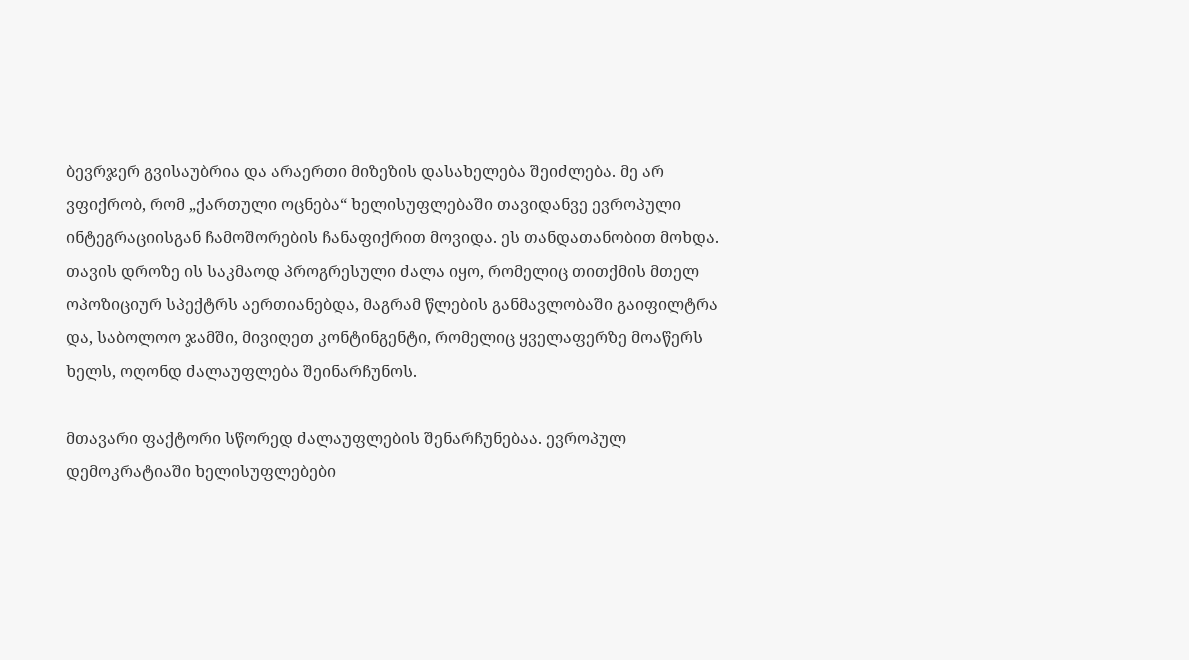ბევრჯერ გვისაუბრია და არაერთი მიზეზის დასახელება შეიძლება. მე არ ვფიქრობ, რომ „ქართული ოცნება“ ხელისუფლებაში თავიდანვე ევროპული ინტეგრაციისგან ჩამოშორების ჩანაფიქრით მოვიდა. ეს თანდათანობით მოხდა. თავის დროზე ის საკმაოდ პროგრესული ძალა იყო, რომელიც თითქმის მთელ ოპოზიციურ სპექტრს აერთიანებდა, მაგრამ წლების განმავლობაში გაიფილტრა და, საბოლოო ჯამში, მივიღეთ კონტინგენტი, რომელიც ყველაფერზე მოაწერს ხელს, ოღონდ ძალაუფლება შეინარჩუნოს.

მთავარი ფაქტორი სწორედ ძალაუფლების შენარჩუნებაა. ევროპულ დემოკრატიაში ხელისუფლებები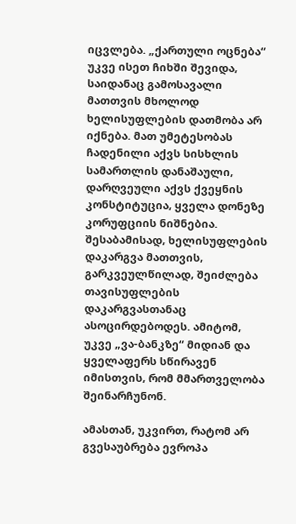იცვლება. „ქართული ოცნება“ უკვე ისეთ ჩიხში შევიდა, საიდანაც გამოსავალი მათთვის მხოლოდ ხელისუფლების დათმობა არ იქნება. მათ უმეტესობას ჩადენილი აქვს სისხლის სამართლის დანაშაული, დარღვეული აქვს ქვეყნის კონსტიტუცია, ყველა დონეზე კორუფციის ნიშნებია. შესაბამისად, ხელისუფლების დაკარგვა მათთვის, გარკვეულწილად, შეიძლება თავისუფლების დაკარგვასთანაც ასოცირდებოდეს. ამიტომ, უკვე „ვა-ბანკზე“ მიდიან და ყველაფერს სწირავენ იმისთვის, რომ მმართველობა შეინარჩუნონ.

ამასთან, უკვირთ, რატომ არ გვესაუბრება ევროპა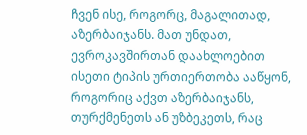ჩვენ ისე, როგორც, მაგალითად, აზერბაიჯანს. მათ უნდათ, ევროკავშირთან დაახლოებით ისეთი ტიპის ურთიერთობა ააწყონ, როგორიც აქვთ აზერბაიჯანს, თურქმენეთს ან უზბეკეთს, რაც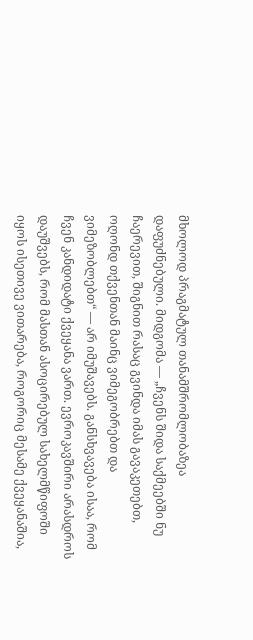მხოლოდ პრაგმატულ თანამშრომლობაზეა დაფუძნებული. მიდგომა — „ჩვენს შიდა საქმეებში ნუ ჩაერევით, შიგნით რასაც გვინდა იმას გავაკეთებთ, ოღონდ თქვენთან მაინც ვიმეგობრებთ და ვიმეზობლებთ“ — არ იმუშავებს. განსხვავება ისაა, რომ ჩვენ კანდიდატი ქვეყანა ვართ. ევროკავშირი არასდროს დაუშვებს, რომ მასთან ასოცირებულ სახელმწიფოში იყოს ისეთივე ვითარება, როგორიც მესამე ქვეყანაშია,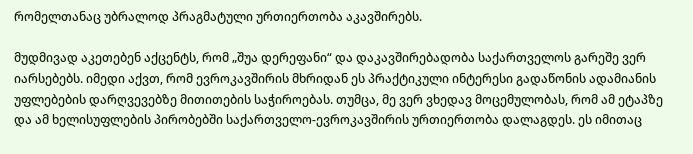რომელთანაც უბრალოდ პრაგმატული ურთიერთობა აკავშირებს.

მუდმივად აკეთებენ აქცენტს, რომ „შუა დერეფანი“ და დაკავშირებადობა საქართველოს გარეშე ვერ იარსებებს. იმედი აქვთ, რომ ევროკავშირის მხრიდან ეს პრაქტიკული ინტერესი გადაწონის ადამიანის უფლებების დარღვევებზე მითითების საჭიროებას. თუმცა, მე ვერ ვხედავ მოცემულობას, რომ ამ ეტაპზე და ამ ხელისუფლების პირობებში საქართველო-ევროკავშირის ურთიერთობა დალაგდეს. ეს იმითაც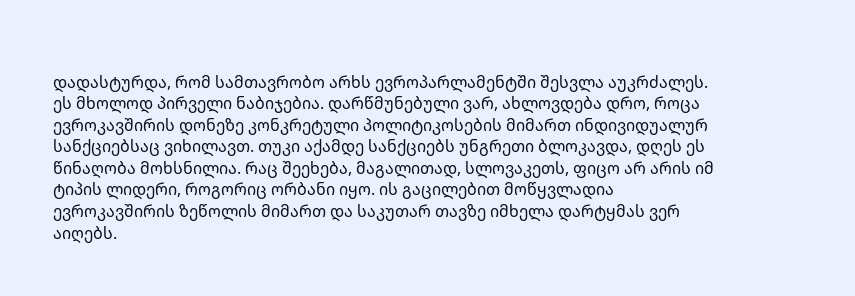დადასტურდა, რომ სამთავრობო არხს ევროპარლამენტში შესვლა აუკრძალეს. ეს მხოლოდ პირველი ნაბიჯებია. დარწმუნებული ვარ, ახლოვდება დრო, როცა ევროკავშირის დონეზე კონკრეტული პოლიტიკოსების მიმართ ინდივიდუალურ სანქციებსაც ვიხილავთ. თუკი აქამდე სანქციებს უნგრეთი ბლოკავდა, დღეს ეს წინაღობა მოხსნილია. რაც შეეხება, მაგალითად, სლოვაკეთს, ფიცო არ არის იმ ტიპის ლიდერი, როგორიც ორბანი იყო. ის გაცილებით მოწყვლადია ევროკავშირის ზეწოლის მიმართ და საკუთარ თავზე იმხელა დარტყმას ვერ აიღებს.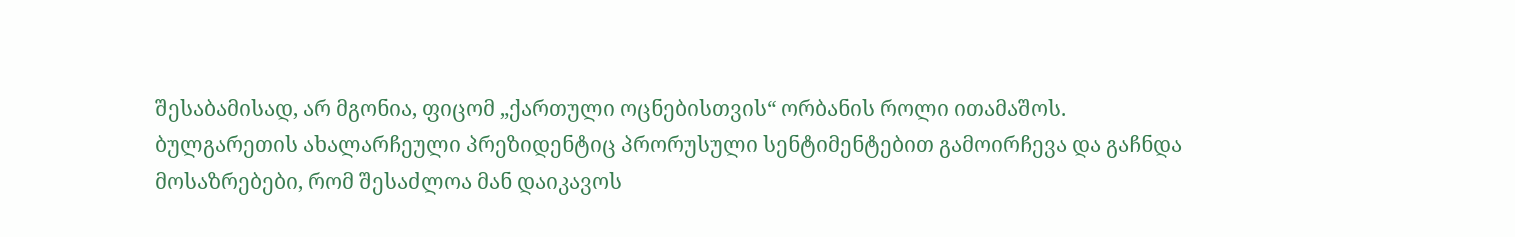შესაბამისად, არ მგონია, ფიცომ „ქართული ოცნებისთვის“ ორბანის როლი ითამაშოს. ბულგარეთის ახალარჩეული პრეზიდენტიც პრორუსული სენტიმენტებით გამოირჩევა და გაჩნდა მოსაზრებები, რომ შესაძლოა მან დაიკავოს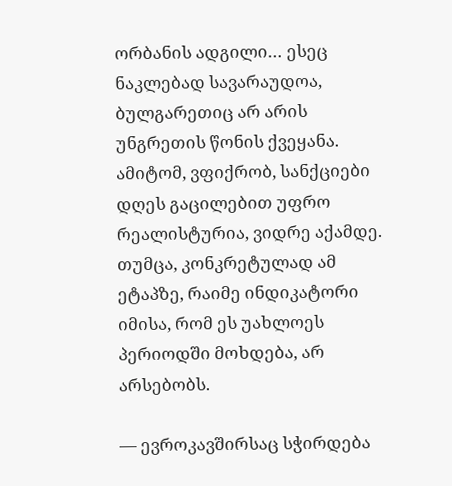ორბანის ადგილი… ესეც ნაკლებად სავარაუდოა, ბულგარეთიც არ არის უნგრეთის წონის ქვეყანა. ამიტომ, ვფიქრობ, სანქციები დღეს გაცილებით უფრო რეალისტურია, ვიდრე აქამდე. თუმცა, კონკრეტულად ამ ეტაპზე, რაიმე ინდიკატორი იმისა, რომ ეს უახლოეს პერიოდში მოხდება, არ არსებობს.

— ევროკავშირსაც სჭირდება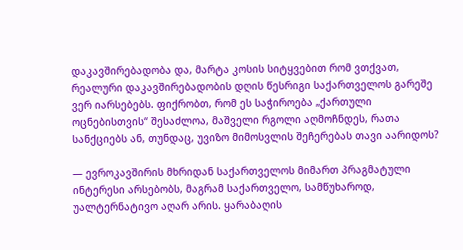დაკავშირებადობა და, მარტა კოსის სიტყვებით რომ ვთქვათ, რეალური დაკავშირებადობის დღის წესრიგი საქართველოს გარეშე ვერ იარსებებს. ფიქრობთ, რომ ეს საჭიროება „ქართული ოცნებისთვის“ შესაძლოა, მაშველი რგოლი აღმოჩნდეს, რათა სანქციებს ან, თუნდაც, უვიზო მიმოსვლის შეჩერებას თავი აარიდოს?

— ევროკავშირის მხრიდან საქართველოს მიმართ პრაგმატული ინტერესი არსებობს, მაგრამ საქართველო, სამწუხაროდ, უალტერნატივო აღარ არის. ყარაბაღის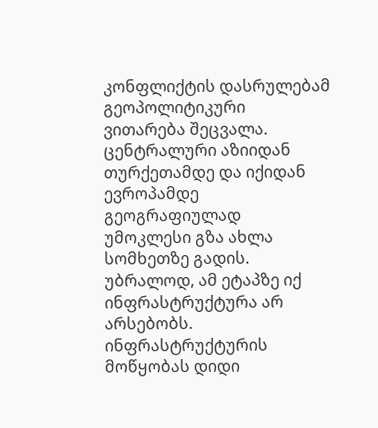კონფლიქტის დასრულებამ გეოპოლიტიკური ვითარება შეცვალა. ცენტრალური აზიიდან თურქეთამდე და იქიდან ევროპამდე გეოგრაფიულად უმოკლესი გზა ახლა სომხეთზე გადის. უბრალოდ, ამ ეტაპზე იქ ინფრასტრუქტურა არ არსებობს. ინფრასტრუქტურის მოწყობას დიდი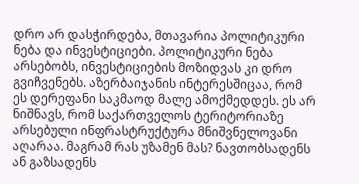დრო არ დასჭირდება, მთავარია პოლიტიკური ნება და ინვესტიციები. პოლიტიკური ნება არსებობს, ინვესტიციების მოზიდვას კი დრო გვიჩვენებს. აზერბაიჯანის ინტერესშიცაა, რომ ეს დერეფანი საკმაოდ მალე ამოქმედდეს. ეს არ ნიშნავს, რომ საქართველოს ტერიტორიაზე არსებული ინფრასტრუქტურა მნიშვნელოვანი აღარაა. მაგრამ რას უზამენ მას? ნავთობსადენს ან გაზსადენს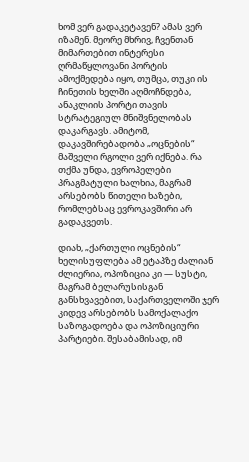ხომ ვერ გადაკეტავენ? ამას ვერ იზამენ. მეორე მხრივ, ჩვენთან მიმართებით ინტერესი ღრმაწყლოვანი პორტის ამოქმედება იყო, თუმცა, თუკი ის ჩინეთის ხელში აღმოჩნდება, ანაკლიის პორტი თავის სტრატეგიულ მნიშვნელობას დაკარგავს. ამიტომ, დაკავშირებადობა „ოცნების“ მაშველი რგოლი ვერ იქნება. რა თქმა უნდა, ევროპელები პრაგმატული ხალხია, მაგრამ არსებობს წითელი ხაზები, რომლებსაც ევროკავშირი არ გადაკვეთს.

დიახ, „ქართული ოცნების“ ხელისუფლება ამ ეტაპზე ძალიან ძლიერია, ოპოზიცია კი — სუსტი, მაგრამ ბელარუსისგან განსხვავებით, საქართველოში ჯერ კიდევ არსებობს სამოქალაქო საზოგადოება და ოპოზიციური პარტიები. შესაბამისად, იმ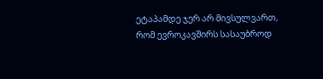ეტაპამდე ჯერ არ მივსულვართ, რომ ევროკავშირს სასაუბროდ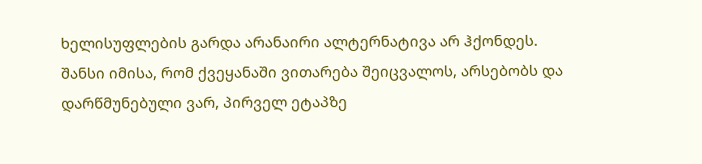ხელისუფლების გარდა არანაირი ალტერნატივა არ ჰქონდეს. შანსი იმისა, რომ ქვეყანაში ვითარება შეიცვალოს, არსებობს და დარწმუნებული ვარ, პირველ ეტაპზე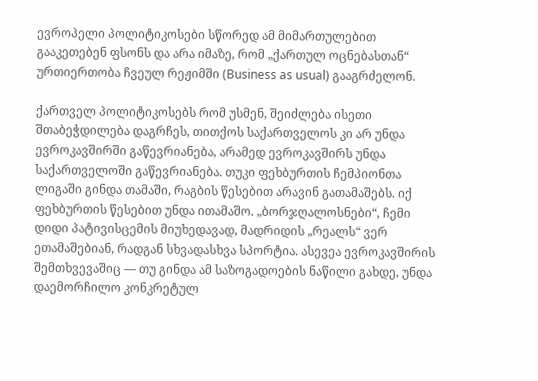ევროპელი პოლიტიკოსები სწორედ ამ მიმართულებით გააკეთებენ ფსონს და არა იმაზე, რომ „ქართულ ოცნებასთან“ ურთიერთობა ჩვეულ რეჟიმში (Business as usual) გააგრძელონ.

ქართველ პოლიტიკოსებს რომ უსმენ, შეიძლება ისეთი შთაბეჭდილება დაგრჩეს, თითქოს საქართველოს კი არ უნდა ევროკავშირში გაწევრიანება, არამედ ევროკავშირს უნდა საქართველოში გაწევრიანება. თუკი ფეხბურთის ჩემპიონთა ლიგაში გინდა თამაში, რაგბის წესებით არავინ გათამაშებს. იქ ფეხბურთის წესებით უნდა ითამაშო. „ბორჯღალოსნები“, ჩემი დიდი პატივისცემის მიუხედავად, მადრიდის „რეალს“ ვერ ეთამაშებიან, რადგან სხვადასხვა სპორტია. ასევეა ევროკავშირის შემთხვევაშიც — თუ გინდა ამ საზოგადოების ნაწილი გახდე, უნდა დაემორჩილო კონკრეტულ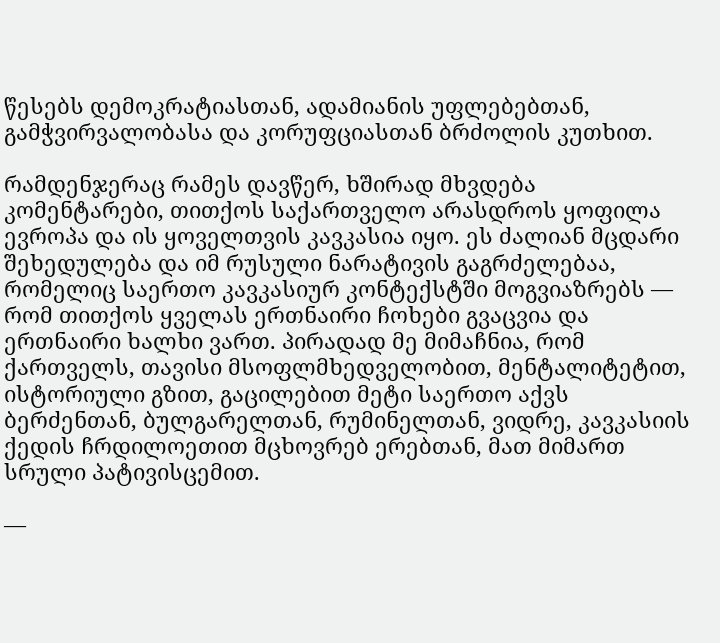წესებს დემოკრატიასთან, ადამიანის უფლებებთან, გამჭვირვალობასა და კორუფციასთან ბრძოლის კუთხით.

რამდენჯერაც რამეს დავწერ, ხშირად მხვდება კომენტარები, თითქოს საქართველო არასდროს ყოფილა ევროპა და ის ყოველთვის კავკასია იყო. ეს ძალიან მცდარი შეხედულება და იმ რუსული ნარატივის გაგრძელებაა, რომელიც საერთო კავკასიურ კონტექსტში მოგვიაზრებს — რომ თითქოს ყველას ერთნაირი ჩოხები გვაცვია და ერთნაირი ხალხი ვართ. პირადად მე მიმაჩნია, რომ ქართველს, თავისი მსოფლმხედველობით, მენტალიტეტით, ისტორიული გზით, გაცილებით მეტი საერთო აქვს ბერძენთან, ბულგარელთან, რუმინელთან, ვიდრე, კავკასიის ქედის ჩრდილოეთით მცხოვრებ ერებთან, მათ მიმართ სრული პატივისცემით.

—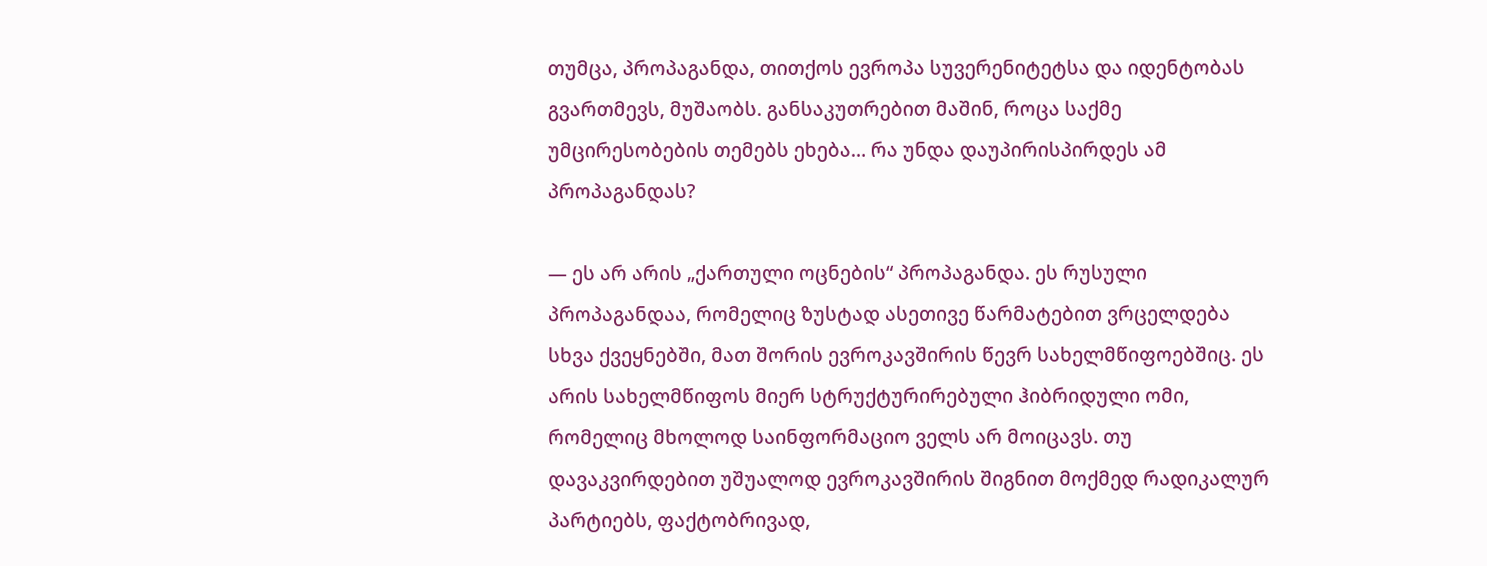თუმცა, პროპაგანდა, თითქოს ევროპა სუვერენიტეტსა და იდენტობას გვართმევს, მუშაობს. განსაკუთრებით მაშინ, როცა საქმე უმცირესობების თემებს ეხება… რა უნდა დაუპირისპირდეს ამ პროპაგანდას?

— ეს არ არის „ქართული ოცნების“ პროპაგანდა. ეს რუსული პროპაგანდაა, რომელიც ზუსტად ასეთივე წარმატებით ვრცელდება სხვა ქვეყნებში, მათ შორის ევროკავშირის წევრ სახელმწიფოებშიც. ეს არის სახელმწიფოს მიერ სტრუქტურირებული ჰიბრიდული ომი, რომელიც მხოლოდ საინფორმაციო ველს არ მოიცავს. თუ დავაკვირდებით უშუალოდ ევროკავშირის შიგნით მოქმედ რადიკალურ პარტიებს, ფაქტობრივად,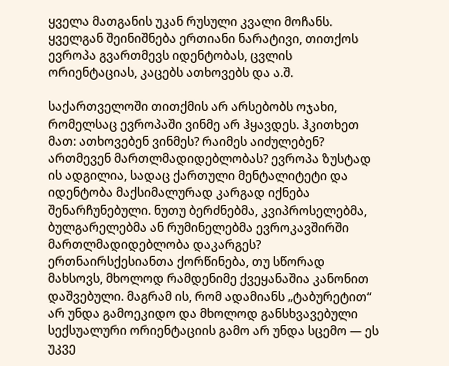ყველა მათგანის უკან რუსული კვალი მოჩანს. ყველგან შეინიშნება ერთიანი ნარატივი, თითქოს ევროპა გვართმევს იდენტობას, ცვლის ორიენტაციას, კაცებს ათხოვებს და ა.შ.

საქართველოში თითქმის არ არსებობს ოჯახი, რომელსაც ევროპაში ვინმე არ ჰყავდეს. ჰკითხეთ მათ: ათხოვებენ ვინმეს? რაიმეს აიძულებენ? ართმევენ მართლმადიდებლობას? ევროპა ზუსტად ის ადგილია, სადაც ქართული მენტალიტეტი და იდენტობა მაქსიმალურად კარგად იქნება შენარჩუნებული. ნუთუ ბერძნებმა, კვიპროსელებმა, ბულგარელებმა ან რუმინელებმა ევროკავშირში მართლმადიდებლობა დაკარგეს? ერთნაირსქესიანთა ქორწინება, თუ სწორად მახსოვს, მხოლოდ რამდენიმე ქვეყანაშია კანონით დაშვებული. მაგრამ ის, რომ ადამიანს „ტაბურეტით“ არ უნდა გამოეკიდო და მხოლოდ განსხვავებული სექსუალური ორიენტაციის გამო არ უნდა სცემო — ეს უკვე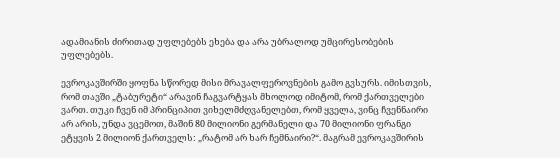ადამიანის ძირითად უფლებებს ეხება და არა უბრალოდ უმცირესობების უფლებებს.

ევროკავშირში ყოფნა სწორედ მისი მრავალფეროვნების გამო გვსურს. იმისთვის, რომ თავში „ტაბურეტი“ არავინ ჩაგვარტყას მხოლოდ იმიტომ, რომ ქართველები ვართ. თუკი ჩვენ იმ პრინციპით ვიხელმძღვანელებთ, რომ ყველა, ვინც ჩვენნაირი არ არის, უნდა ვცემოთ, მაშინ 80 მილიონი გერმანელი და 70 მილიონი ფრანგი ეტყვის 2 მილიონ ქართველს: „რატომ არ ხარ ჩემნაირი?“. მაგრამ ევროკავშირის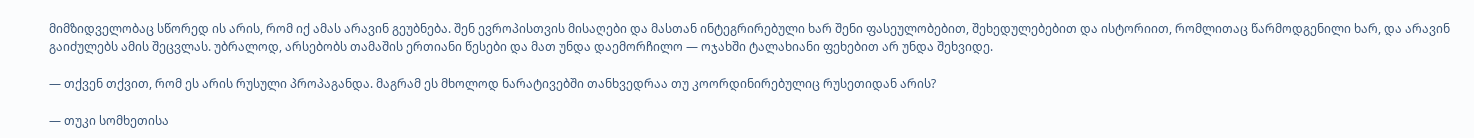მიმზიდველობაც სწორედ ის არის, რომ იქ ამას არავინ გეუბნება. შენ ევროპისთვის მისაღები და მასთან ინტეგრირებული ხარ შენი ფასეულობებით, შეხედულებებით და ისტორიით, რომლითაც წარმოდგენილი ხარ, და არავინ გაიძულებს ამის შეცვლას. უბრალოდ, არსებობს თამაშის ერთიანი წესები და მათ უნდა დაემორჩილო — ოჯახში ტალახიანი ფეხებით არ უნდა შეხვიდე.

— თქვენ თქვით, რომ ეს არის რუსული პროპაგანდა. მაგრამ ეს მხოლოდ ნარატივებში თანხვედრაა თუ კოორდინირებულიც რუსეთიდან არის?

— თუკი სომხეთისა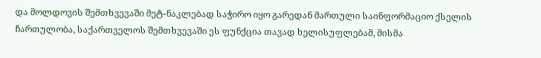და მოლდოვის შემთხვევაში მეტ-ნაკლებად საჭირო იყო გარედან მართული საინფორმაციო ქსელის ჩართულობა, საქართველოს შემთხვევაში ეს ფუნქცია თავად ხელისუფლებამ, მისმა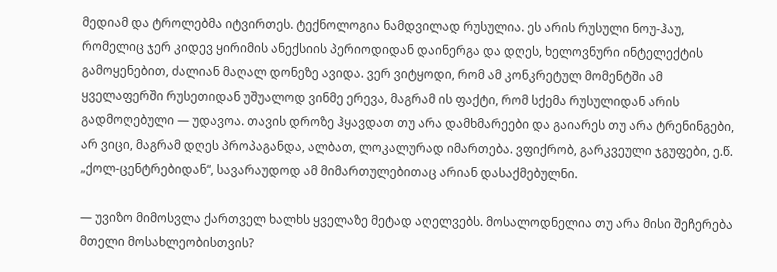მედიამ და ტროლებმა იტვირთეს. ტექნოლოგია ნამდვილად რუსულია. ეს არის რუსული ნოუ-ჰაუ, რომელიც ჯერ კიდევ ყირიმის ანექსიის პერიოდიდან დაინერგა და დღეს, ხელოვნური ინტელექტის გამოყენებით, ძალიან მაღალ დონეზე ავიდა. ვერ ვიტყოდი, რომ ამ კონკრეტულ მომენტში ამ ყველაფერში რუსეთიდან უშუალოდ ვინმე ერევა, მაგრამ ის ფაქტი, რომ სქემა რუსულიდან არის გადმოღებული — უდავოა. თავის დროზე ჰყავდათ თუ არა დამხმარეები და გაიარეს თუ არა ტრენინგები, არ ვიცი, მაგრამ დღეს პროპაგანდა, ალბათ, ლოკალურად იმართება. ვფიქრობ, გარკვეული ჯგუფები, ე.წ. „ქოლ-ცენტრებიდან“, სავარაუდოდ ამ მიმართულებითაც არიან დასაქმებულნი.

— უვიზო მიმოსვლა ქართველ ხალხს ყველაზე მეტად აღელვებს. მოსალოდნელია თუ არა მისი შეჩერება მთელი მოსახლეობისთვის?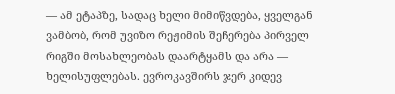— ამ ეტაპზე, სადაც ხელი მიმიწვდება, ყველგან ვამბობ, რომ უვიზო რეჟიმის შეჩერება პირველ რიგში მოსახლეობას დაარტყამს და არა — ხელისუფლებას. ევროკავშირს ჯერ კიდევ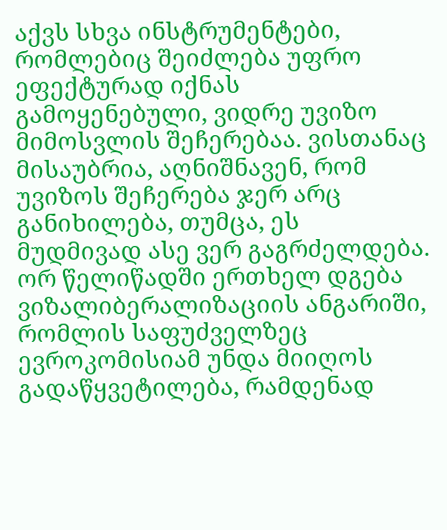აქვს სხვა ინსტრუმენტები, რომლებიც შეიძლება უფრო ეფექტურად იქნას გამოყენებული, ვიდრე უვიზო მიმოსვლის შეჩერებაა. ვისთანაც მისაუბრია, აღნიშნავენ, რომ უვიზოს შეჩერება ჯერ არც განიხილება, თუმცა, ეს მუდმივად ასე ვერ გაგრძელდება. ორ წელიწადში ერთხელ დგება ვიზალიბერალიზაციის ანგარიში, რომლის საფუძველზეც ევროკომისიამ უნდა მიიღოს გადაწყვეტილება, რამდენად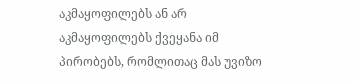აკმაყოფილებს ან არ აკმაყოფილებს ქვეყანა იმ პირობებს, რომლითაც მას უვიზო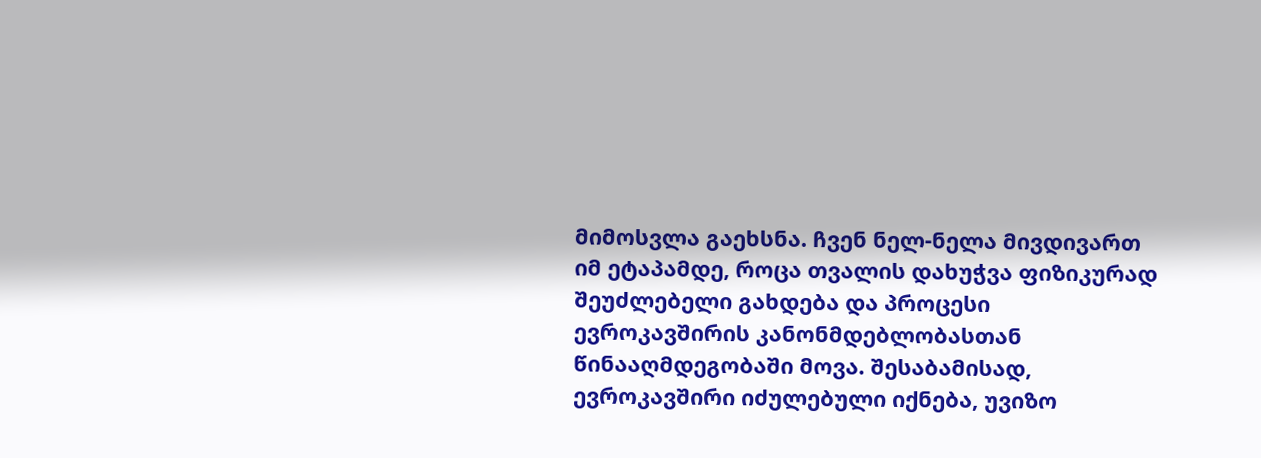მიმოსვლა გაეხსნა. ჩვენ ნელ-ნელა მივდივართ იმ ეტაპამდე, როცა თვალის დახუჭვა ფიზიკურად შეუძლებელი გახდება და პროცესი ევროკავშირის კანონმდებლობასთან წინააღმდეგობაში მოვა. შესაბამისად, ევროკავშირი იძულებული იქნება, უვიზო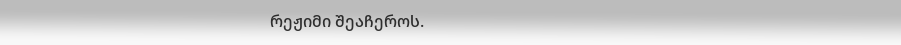რეჟიმი შეაჩეროს.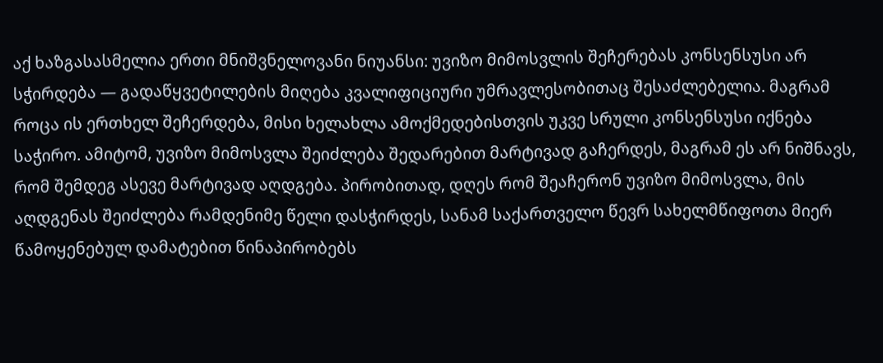აქ ხაზგასასმელია ერთი მნიშვნელოვანი ნიუანსი: უვიზო მიმოსვლის შეჩერებას კონსენსუსი არ სჭირდება — გადაწყვეტილების მიღება კვალიფიციური უმრავლესობითაც შესაძლებელია. მაგრამ როცა ის ერთხელ შეჩერდება, მისი ხელახლა ამოქმედებისთვის უკვე სრული კონსენსუსი იქნება საჭირო. ამიტომ, უვიზო მიმოსვლა შეიძლება შედარებით მარტივად გაჩერდეს, მაგრამ ეს არ ნიშნავს, რომ შემდეგ ასევე მარტივად აღდგება. პირობითად, დღეს რომ შეაჩერონ უვიზო მიმოსვლა, მის აღდგენას შეიძლება რამდენიმე წელი დასჭირდეს, სანამ საქართველო წევრ სახელმწიფოთა მიერ წამოყენებულ დამატებით წინაპირობებს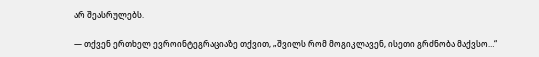არ შეასრულებს.

— თქვენ ერთხელ ევროინტეგრაციაზე თქვით, „შვილს რომ მოგიკლავენ, ისეთი გრძნობა მაქვსო…“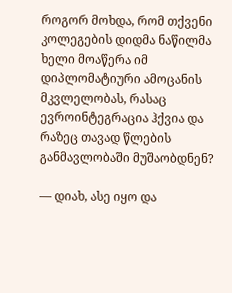როგორ მოხდა, რომ თქვენი კოლეგების დიდმა ნაწილმა ხელი მოაწერა იმ დიპლომატიური ამოცანის მკვლელობას, რასაც ევროინტეგრაცია ჰქვია და რაზეც თავად წლების განმავლობაში მუშაობდნენ?

— დიახ, ასე იყო და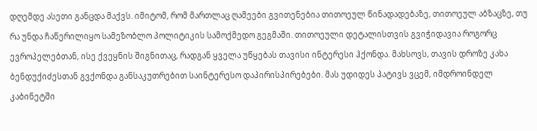დღემდე ასეთი განცდა მაქვს. იმიტომ, რომ მართლაც ღამეები გვითენებია თითოეულ წინადადებაზე, თითოეულ აბზაცზე, თუ რა უნდა ჩაწერილიყო სამეზობლო პოლიტიკის სამოქმედო გეგმაში. თითოეული დეტალისთვის გვიჭიდავია როგორც ევროპელებთან, ისე ქვეყნის შიგნითაც, რადგან ყველა უწყებას თავისი ინტერესი ჰქონდა. მახსოვს, თავის დროზე კახა ბენდუქიძესთან გვქონდა განსაკუთრებით საინტერესო დაპირისპირებები. მას უდიდეს პატივს ვცემ, იმდროინდელ კაბინეტში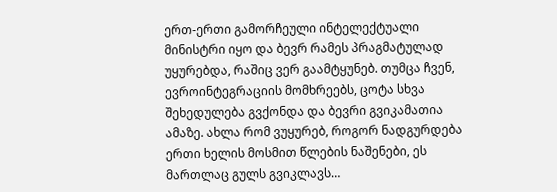ერთ-ერთი გამორჩეული ინტელექტუალი მინისტრი იყო და ბევრ რამეს პრაგმატულად უყურებდა, რაშიც ვერ გაამტყუნებ. თუმცა ჩვენ, ევროინტეგრაციის მომხრეებს, ცოტა სხვა შეხედულება გვქონდა და ბევრი გვიკამათია ამაზე. ახლა რომ ვუყურებ, როგორ ნადგურდება ერთი ხელის მოსმით წლების ნაშენები, ეს მართლაც გულს გვიკლავს…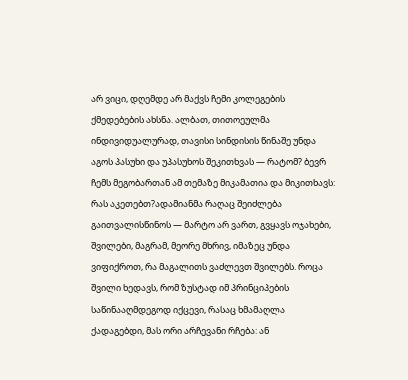არ ვიცი, დღემდე არ მაქვს ჩემი კოლეგების ქმედებების ახსნა. ალბათ, თითოეულმა ინდივიდუალურად, თავისი სინდისის წინაშე უნდა აგოს პასუხი და უპასუხოს შეკითხვას — რატომ? ბევრ ჩემს მეგობართან ამ თემაზე მიკამათია და მიკითხავს: რას აკეთებთ?ადამიანმა რაღაც შეიძლება გაითვალისწინოს — მარტო არ ვართ, გვყავს ოჯახები, შვილები, მაგრამ, მეორე მხრივ, იმაზეც უნდა ვიფიქროთ, რა მაგალითს ვაძლევთ შვილებს. როცა შვილი ხედავს, რომ ზუსტად იმ პრინციპების საწინააღმდეგოდ იქცევი, რასაც ხმამაღლა ქადაგებდი, მას ორი არჩევანი რჩება: ან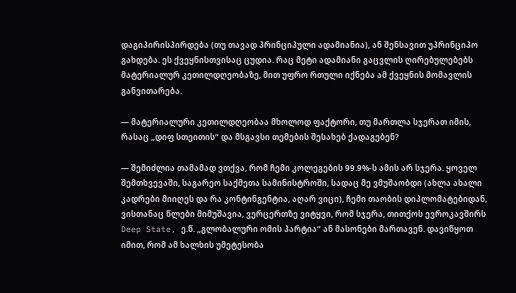დაგიპირისპირდება (თუ თავად პრინციპული ადამიანია), ან შენსავით უპრინციპო გახდება. ეს ქვეყნისთვისაც ცუდია. რაც მეტი ადამიანი გაცვლის ღირებულებებს მატერიალურ კეთილდღეობაზე, მით უფრო რთული იქნება ამ ქვეყნის მომავლის განვითარება.

— მატერიალური კეთილდღეობაა მხოლოდ ფაქტორი, თუ მართლა სჯერათ იმის, რასაც „დიფ სთეითის“ და მსგავსი თემების შესახებ ქადაგებენ?

— შემიძლია თამამად ვთქვა, რომ ჩემი კოლეგების 99.9%-ს ამის არ სჯერა. ყოველ შემთხვევაში, საგარეო საქმეთა სამინისტროში, სადაც მე ვმუშაობდი (ახლა ახალი კადრები მიიღეს და რა კონტინგენტია, აღარ ვიცი), ჩემი თაობის დიპლომატებიდან, ვისთანაც წლები მიმუშავია, ვერცერთზე ვიტყვი, რომ სჯერა, თითქოს ევროკავშირს Deep State, ე.წ. „გლობალური ომის პარტია“ ან მასონები მართავენ. დავიწყოთ იმით, რომ ამ ხალხის უმეტესობა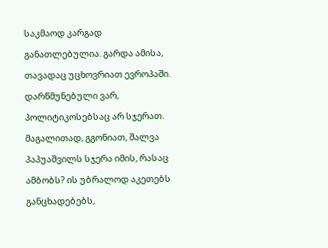საკმაოდ კარგად განათლებულია. გარდა ამისა, თავადაც უცხოვრიათ ევროპაში. დარწმუნებული ვარ, პოლიტიკოსებსაც არ სჯერათ. მაგალითად, გგონიათ, შალვა პაპუაშვილს სჯერა იმის, რასაც ამბობს? ის უბრალოდ აკეთებს განცხადებებს,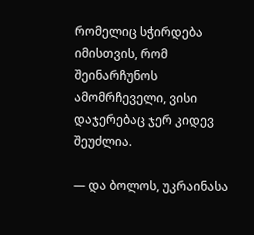რომელიც სჭირდება იმისთვის, რომ შეინარჩუნოს ამომრჩეველი, ვისი დაჯერებაც ჯერ კიდევ შეუძლია.

— და ბოლოს, უკრაინასა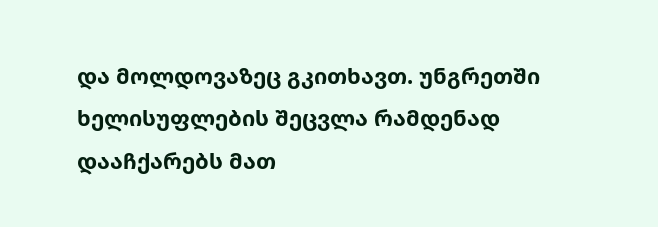და მოლდოვაზეც გკითხავთ. უნგრეთში ხელისუფლების შეცვლა რამდენად დააჩქარებს მათ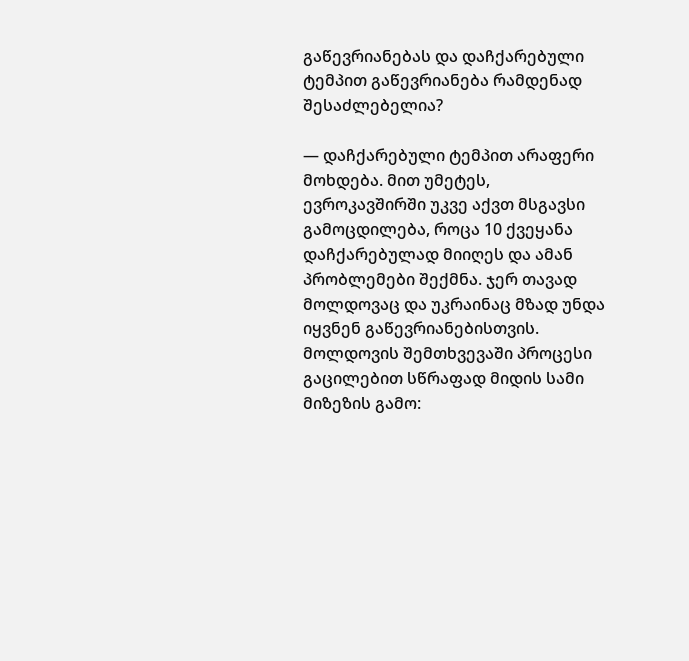გაწევრიანებას და დაჩქარებული ტემპით გაწევრიანება რამდენად შესაძლებელია?

— დაჩქარებული ტემპით არაფერი მოხდება. მით უმეტეს, ევროკავშირში უკვე აქვთ მსგავსი გამოცდილება, როცა 10 ქვეყანა დაჩქარებულად მიიღეს და ამან პრობლემები შექმნა. ჯერ თავად მოლდოვაც და უკრაინაც მზად უნდა იყვნენ გაწევრიანებისთვის. მოლდოვის შემთხვევაში პროცესი გაცილებით სწრაფად მიდის სამი მიზეზის გამო: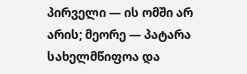პირველი — ის ომში არ არის; მეორე — პატარა სახელმწიფოა და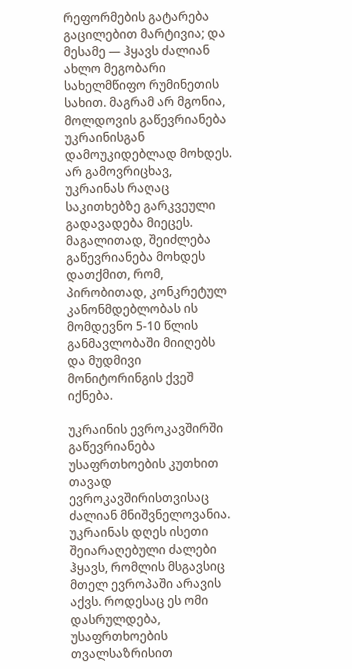რეფორმების გატარება გაცილებით მარტივია; და მესამე — ჰყავს ძალიან ახლო მეგობარი სახელმწიფო რუმინეთის სახით. მაგრამ არ მგონია, მოლდოვის გაწევრიანება უკრაინისგან დამოუკიდებლად მოხდეს. არ გამოვრიცხავ, უკრაინას რაღაც საკითხებზე გარკვეული გადავადება მიეცეს. მაგალითად, შეიძლება გაწევრიანება მოხდეს დათქმით, რომ, პირობითად, კონკრეტულ კანონმდებლობას ის მომდევნო 5-10 წლის განმავლობაში მიიღებს და მუდმივი მონიტორინგის ქვეშ იქნება.

უკრაინის ევროკავშირში გაწევრიანება უსაფრთხოების კუთხით თავად ევროკავშირისთვისაც ძალიან მნიშვნელოვანია. უკრაინას დღეს ისეთი შეიარაღებული ძალები ჰყავს, რომლის მსგავსიც მთელ ევროპაში არავის აქვს. როდესაც ეს ომი დასრულდება, უსაფრთხოების თვალსაზრისით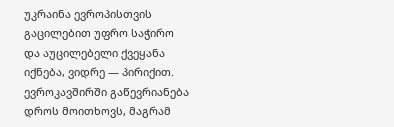უკრაინა ევროპისთვის გაცილებით უფრო საჭირო და აუცილებელი ქვეყანა იქნება, ვიდრე — პირიქით. ევროკავშირში გაწევრიანება დროს მოითხოვს, მაგრამ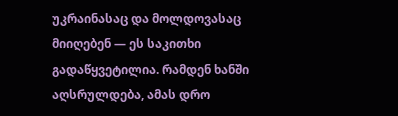უკრაინასაც და მოლდოვასაც მიიღებენ — ეს საკითხი გადაწყვეტილია. რამდენ ხანში აღსრულდება, ამას დრო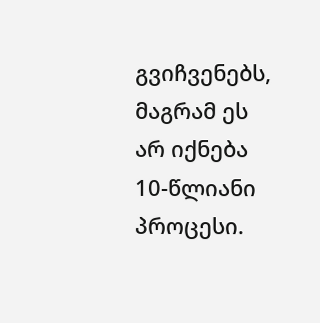გვიჩვენებს, მაგრამ ეს არ იქნება 10-წლიანი პროცესი.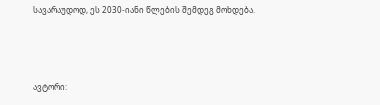სავარაუდოდ, ეს 2030-იანი წლების შემდეგ მოხდება.



ავტორი: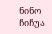ნინო ჩიჩუა